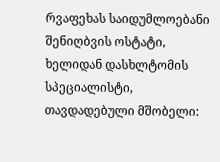რვაფეხას საიდუმლოებანი
შენიღბვის ოსტატი, ხელიდან დასხლტომის სპეციალისტი,
თავდადებული მშობელი: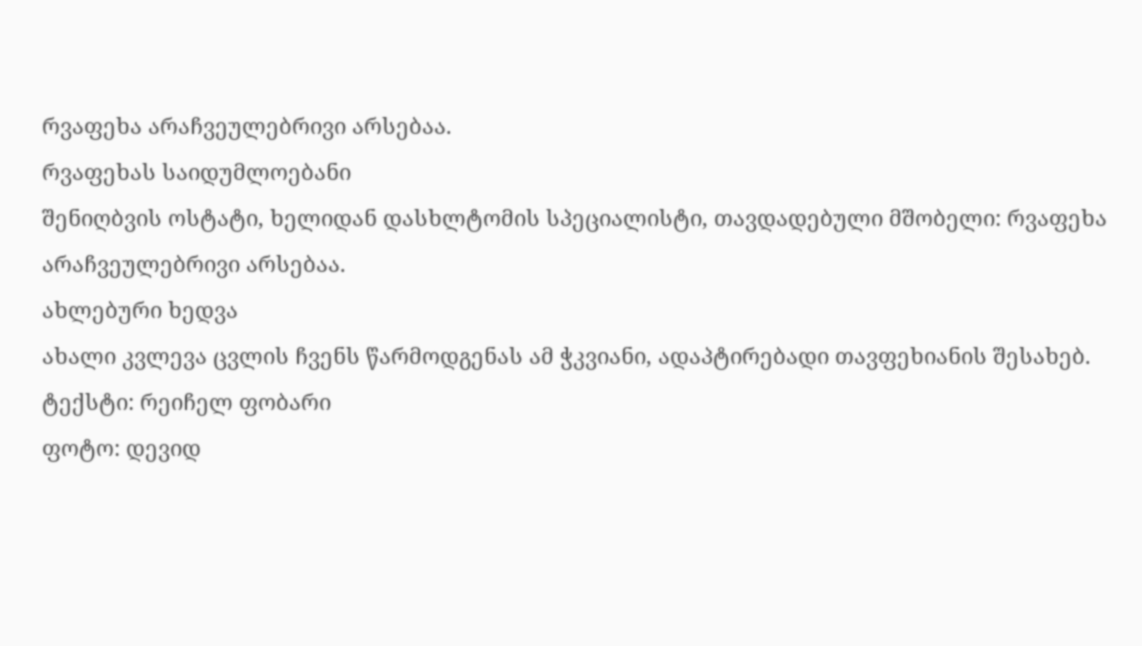რვაფეხა არაჩვეულებრივი არსებაა.
რვაფეხას საიდუმლოებანი
შენიღბვის ოსტატი, ხელიდან დასხლტომის სპეციალისტი, თავდადებული მშობელი: რვაფეხა არაჩვეულებრივი არსებაა.
ახლებური ხედვა
ახალი კვლევა ცვლის ჩვენს წარმოდგენას ამ ჭკვიანი, ადაპტირებადი თავფეხიანის შესახებ.
ტექსტი: რეიჩელ ფობარი
ფოტო: დევიდ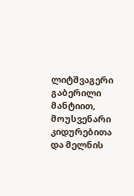ლიტშვაგერი
გაბერილი მანტიით, მოუსვენარი კიდურებითა და მელნის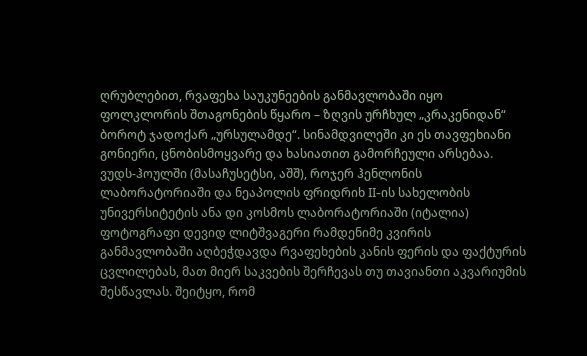ღრუბლებით, რვაფეხა საუკუნეების განმავლობაში იყო ფოლკლორის შთაგონების წყარო – ზღვის ურჩხულ „კრაკენიდან“ ბოროტ ჯადოქარ „ურსულამდე“. სინამდვილეში კი ეს თავფეხიანი გონიერი, ცნობისმოყვარე და ხასიათით გამორჩეული არსებაა. ვუდს-ჰოულში (მასაჩუსეტსი, აშშ), როჯერ ჰენლონის ლაბორატორიაში და ნეაპოლის ფრიდრიხ II-ის სახელობის უნივერსიტეტის ანა დი კოსმოს ლაბორატორიაში (იტალია) ფოტოგრაფი დევიდ ლიტშვაგერი რამდენიმე კვირის განმავლობაში აღბეჭდავდა რვაფეხების კანის ფერის და ფაქტურის ცვლილებას, მათ მიერ საკვების შერჩევას თუ თავიანთი აკვარიუმის შესწავლას. შეიტყო, რომ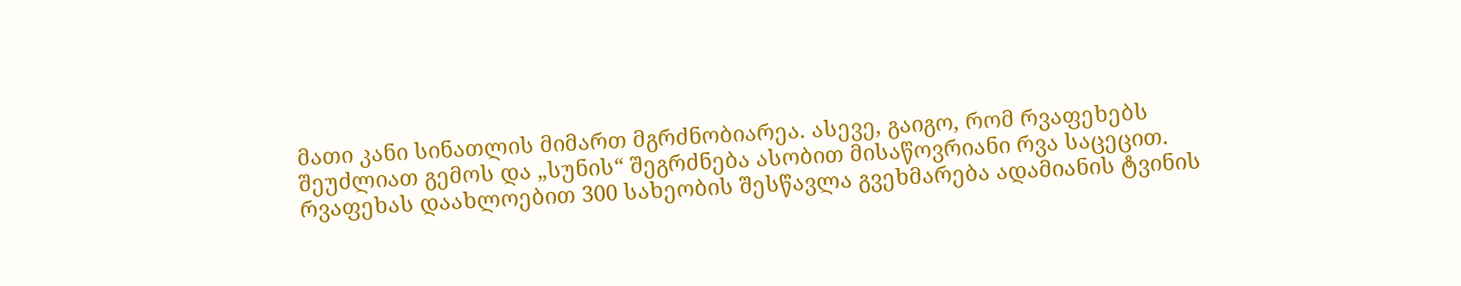მათი კანი სინათლის მიმართ მგრძნობიარეა. ასევე, გაიგო, რომ რვაფეხებს შეუძლიათ გემოს და „სუნის“ შეგრძნება ასობით მისაწოვრიანი რვა საცეცით. რვაფეხას დაახლოებით 300 სახეობის შესწავლა გვეხმარება ადამიანის ტვინის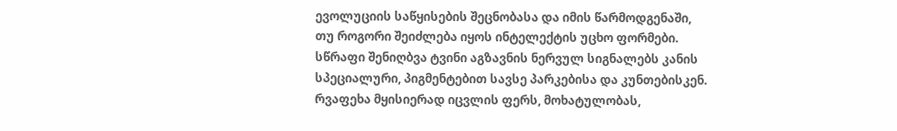ევოლუციის საწყისების შეცნობასა და იმის წარმოდგენაში, თუ როგორი შეიძლება იყოს ინტელექტის უცხო ფორმები.
სწრაფი შენიღბვა ტვინი აგზავნის ნერვულ სიგნალებს კანის სპეციალური, პიგმენტებით სავსე პარკებისა და კუნთებისკენ. რვაფეხა მყისიერად იცვლის ფერს, მოხატულობას,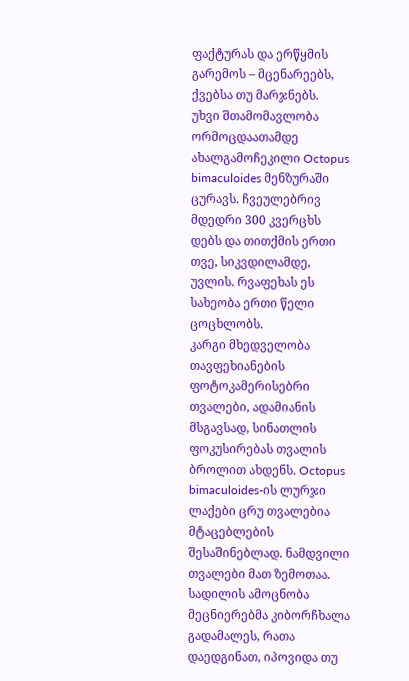ფაქტურას და ერწყმის გარემოს – მცენარეებს, ქვებსა თუ მარჯნებს.
უხვი შთამომავლობა ორმოცდაათამდე ახალგამოჩეკილი Octopus bimaculoides მენზურაში ცურავს. ჩვეულებრივ მდედრი 300 კვერცხს დებს და თითქმის ერთი თვე, სიკვდილამდე, უვლის. რვაფეხას ეს სახეობა ერთი წელი ცოცხლობს.
კარგი მხედველობა თავფეხიანების ფოტოკამერისებრი თვალები, ადამიანის მსგავსად, სინათლის ფოკუსირებას თვალის ბროლით ახდენს. Octopus bimaculoides-ის ლურჯი ლაქები ცრუ თვალებია მტაცებლების შესაშინებლად. ნამდვილი თვალები მათ ზემოთაა.
სადილის ამოცნობა მეცნიერებმა კიბორჩხალა გადამალეს, რათა დაედგინათ, იპოვიდა თუ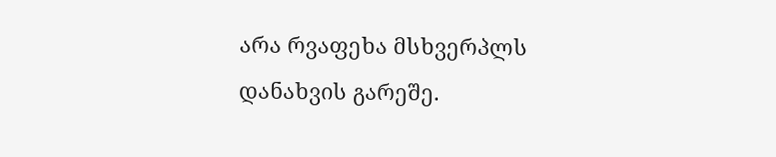არა რვაფეხა მსხვერპლს დანახვის გარეშე.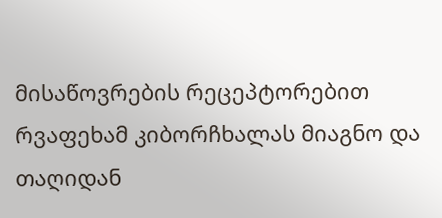მისაწოვრების რეცეპტორებით რვაფეხამ კიბორჩხალას მიაგნო და თაღიდან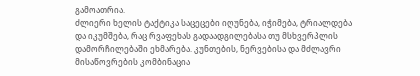გამოათრია.
ძლიერი ხელის ტაქტიკა საცეცები იღუნება, იჭიმება, ტრიალდება და იკუმშება, რაც რვაფეხას გადაადგილებასა თუ მსხვერპლის დამორჩილებაში ეხმარება. კუნთების, ნერვებისა და მძლავრი მისაწოვრების კომბინაცია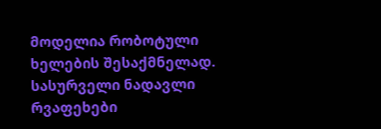მოდელია რობოტული ხელების შესაქმნელად.
სასურველი ნადავლი რვაფეხები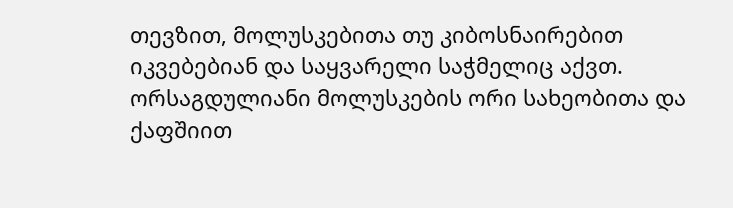თევზით, მოლუსკებითა თუ კიბოსნაირებით იკვებებიან და საყვარელი საჭმელიც აქვთ. ორსაგდულიანი მოლუსკების ორი სახეობითა და ქაფშიით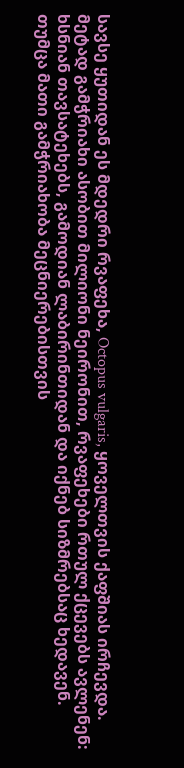სავსე ყუთიდან ეს მდედრი რვაფეხა, Octopus vulgaris, ყოველთვის ქაფშიას ირჩევდა.
მეტად გამჭრიახი ასობით მილიონი ნეირონით, რვაფეხები რთულ ქცევებს ავლენენ: ხსნიან თავსატეხებს, გამოდიან ლაბირინთიდან და იქნებ სიზმრებსაც ხედავენ. თუმცა მათი გამჭრიახობა მეცნიერებისთვის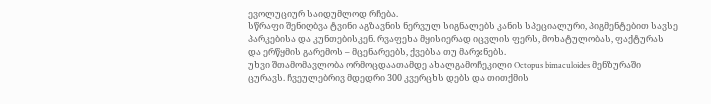ევოლუციურ საიდუმლოდ რჩება.
სწრაფი შენიღბვა ტვინი აგზავნის ნერვულ სიგნალებს კანის სპეციალური, პიგმენტებით სავსე პარკებისა და კუნთებისკენ. რვაფეხა მყისიერად იცვლის ფერს, მოხატულობას, ფაქტურას და ერწყმის გარემოს – მცენარეებს, ქვებსა თუ მარჯნებს.
უხვი შთამომავლობა ორმოცდაათამდე ახალგამოჩეკილი Octopus bimaculoides მენზურაში ცურავს. ჩვეულებრივ მდედრი 300 კვერცხს დებს და თითქმის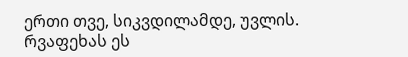ერთი თვე, სიკვდილამდე, უვლის. რვაფეხას ეს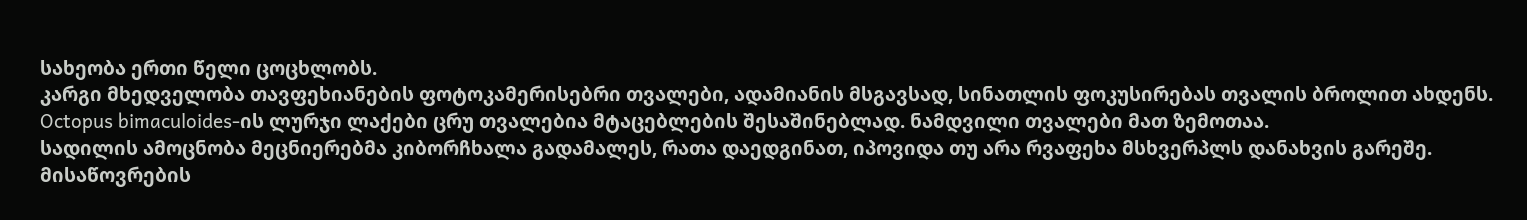სახეობა ერთი წელი ცოცხლობს.
კარგი მხედველობა თავფეხიანების ფოტოკამერისებრი თვალები, ადამიანის მსგავსად, სინათლის ფოკუსირებას თვალის ბროლით ახდენს. Octopus bimaculoides-ის ლურჯი ლაქები ცრუ თვალებია მტაცებლების შესაშინებლად. ნამდვილი თვალები მათ ზემოთაა.
სადილის ამოცნობა მეცნიერებმა კიბორჩხალა გადამალეს, რათა დაედგინათ, იპოვიდა თუ არა რვაფეხა მსხვერპლს დანახვის გარეშე. მისაწოვრების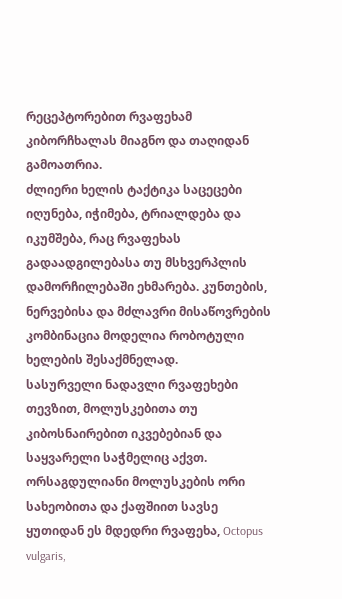რეცეპტორებით რვაფეხამ კიბორჩხალას მიაგნო და თაღიდან გამოათრია.
ძლიერი ხელის ტაქტიკა საცეცები იღუნება, იჭიმება, ტრიალდება და იკუმშება, რაც რვაფეხას გადაადგილებასა თუ მსხვერპლის დამორჩილებაში ეხმარება. კუნთების, ნერვებისა და მძლავრი მისაწოვრების კომბინაცია მოდელია რობოტული ხელების შესაქმნელად.
სასურველი ნადავლი რვაფეხები თევზით, მოლუსკებითა თუ კიბოსნაირებით იკვებებიან და საყვარელი საჭმელიც აქვთ. ორსაგდულიანი მოლუსკების ორი სახეობითა და ქაფშიით სავსე ყუთიდან ეს მდედრი რვაფეხა, Octopus vulgaris,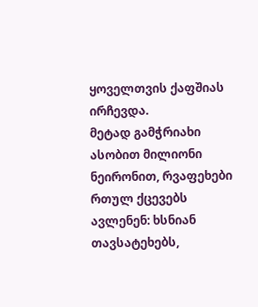ყოველთვის ქაფშიას ირჩევდა.
მეტად გამჭრიახი ასობით მილიონი ნეირონით, რვაფეხები რთულ ქცევებს ავლენენ: ხსნიან თავსატეხებს,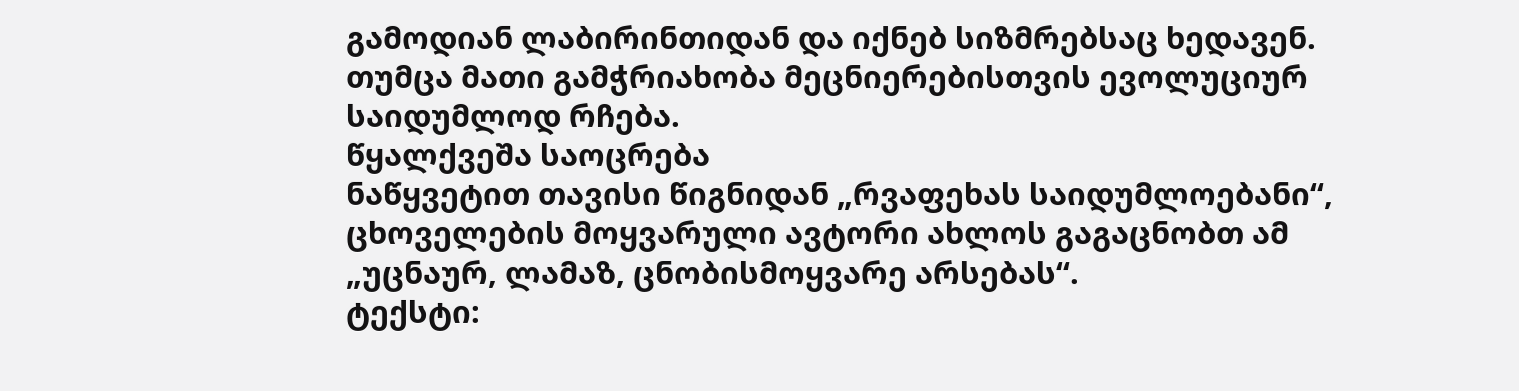გამოდიან ლაბირინთიდან და იქნებ სიზმრებსაც ხედავენ. თუმცა მათი გამჭრიახობა მეცნიერებისთვის ევოლუციურ საიდუმლოდ რჩება.
წყალქვეშა საოცრება
ნაწყვეტით თავისი წიგნიდან „რვაფეხას საიდუმლოებანი“, ცხოველების მოყვარული ავტორი ახლოს გაგაცნობთ ამ „უცნაურ, ლამაზ, ცნობისმოყვარე არსებას“.
ტექსტი: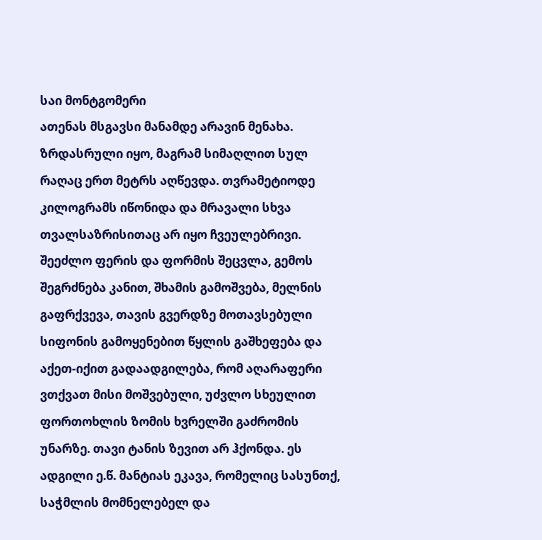საი მონტგომერი
ათენას მსგავსი მანამდე არავინ მენახა.
ზრდასრული იყო, მაგრამ სიმაღლით სულ რაღაც ერთ მეტრს აღწევდა. თვრამეტიოდე კილოგრამს იწონიდა და მრავალი სხვა თვალსაზრისითაც არ იყო ჩვეულებრივი. შეეძლო ფერის და ფორმის შეცვლა, გემოს შეგრძნება კანით, შხამის გამოშვება, მელნის გაფრქვევა, თავის გვერდზე მოთავსებული სიფონის გამოყენებით წყლის გაშხეფება და აქეთ-იქით გადაადგილება, რომ აღარაფერი ვთქვათ მისი მოშვებული, უძვლო სხეულით ფორთოხლის ზომის ხვრელში გაძრომის უნარზე. თავი ტანის ზევით არ ჰქონდა. ეს ადგილი ე.წ. მანტიას ეკავა, რომელიც სასუნთქ, საჭმლის მომნელებელ და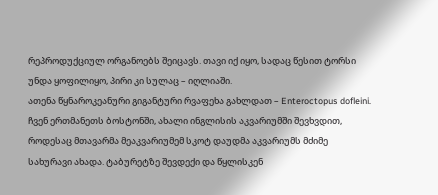რეპროდუქციულ ორგანოებს შეიცავს. თავი იქ იყო, სადაც წესით ტორსი უნდა ყოფილიყო, პირი კი სულაც – იღლიაში.
ათენა წყნაროკეანური გიგანტური რვაფეხა გახლდათ – Enteroctopus dofleini.
ჩვენ ერთმანეთს ბოსტონში, ახალი ინგლისის აკვარიუმში შევხვდით, როდესაც მთავარმა მეაკვარიუმემ სკოტ დაუდმა აკვარიუმს მძიმე სახურავი ახადა. ტაბურეტზე შევდექი და წყლისკენ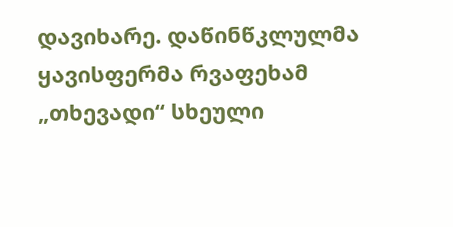დავიხარე. დაწინწკლულმა ყავისფერმა რვაფეხამ „თხევადი“ სხეული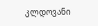კლდოვანი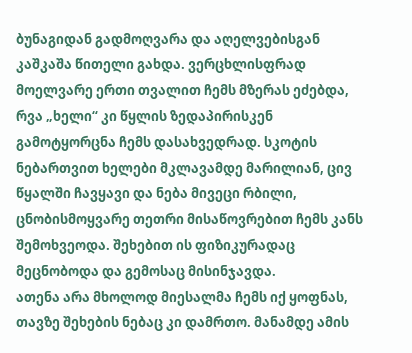ბუნაგიდან გადმოღვარა და აღელვებისგან კაშკაშა წითელი გახდა. ვერცხლისფრად მოელვარე ერთი თვალით ჩემს მზერას ეძებდა, რვა „ხელი“ კი წყლის ზედაპირისკენ გამოტყორცნა ჩემს დასახვედრად. სკოტის ნებართვით ხელები მკლავამდე მარილიან, ცივ წყალში ჩავყავი და ნება მივეცი რბილი, ცნობისმოყვარე თეთრი მისაწოვრებით ჩემს კანს შემოხვეოდა. შეხებით ის ფიზიკურადაც მეცნობოდა და გემოსაც მისინჯავდა.
ათენა არა მხოლოდ მიესალმა ჩემს იქ ყოფნას, თავზე შეხების ნებაც კი დამრთო. მანამდე ამის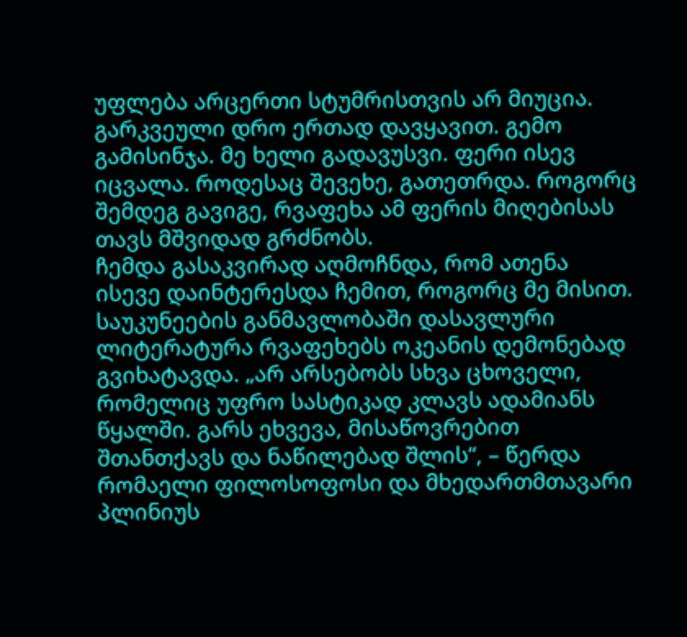უფლება არცერთი სტუმრისთვის არ მიუცია. გარკვეული დრო ერთად დავყავით. გემო გამისინჯა. მე ხელი გადავუსვი. ფერი ისევ იცვალა. როდესაც შევეხე, გათეთრდა. როგორც შემდეგ გავიგე, რვაფეხა ამ ფერის მიღებისას თავს მშვიდად გრძნობს.
ჩემდა გასაკვირად აღმოჩნდა, რომ ათენა ისევე დაინტერესდა ჩემით, როგორც მე მისით.
საუკუნეების განმავლობაში დასავლური ლიტერატურა რვაფეხებს ოკეანის დემონებად გვიხატავდა. „არ არსებობს სხვა ცხოველი, რომელიც უფრო სასტიკად კლავს ადამიანს წყალში. გარს ეხვევა, მისაწოვრებით შთანთქავს და ნაწილებად შლის“, – წერდა რომაელი ფილოსოფოსი და მხედართმთავარი პლინიუს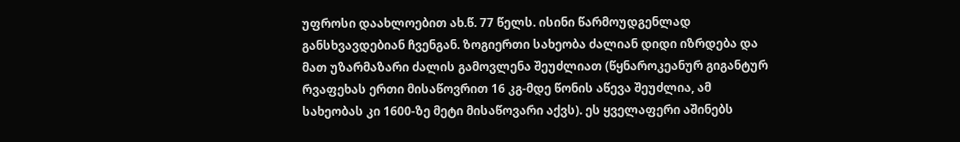უფროსი დაახლოებით ახ.წ. 77 წელს. ისინი წარმოუდგენლად განსხვავდებიან ჩვენგან. ზოგიერთი სახეობა ძალიან დიდი იზრდება და მათ უზარმაზარი ძალის გამოვლენა შეუძლიათ (წყნაროკეანურ გიგანტურ რვაფეხას ერთი მისაწოვრით 16 კგ-მდე წონის აწევა შეუძლია, ამ სახეობას კი 1600-ზე მეტი მისაწოვარი აქვს). ეს ყველაფერი აშინებს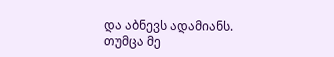და აბნევს ადამიანს.
თუმცა მე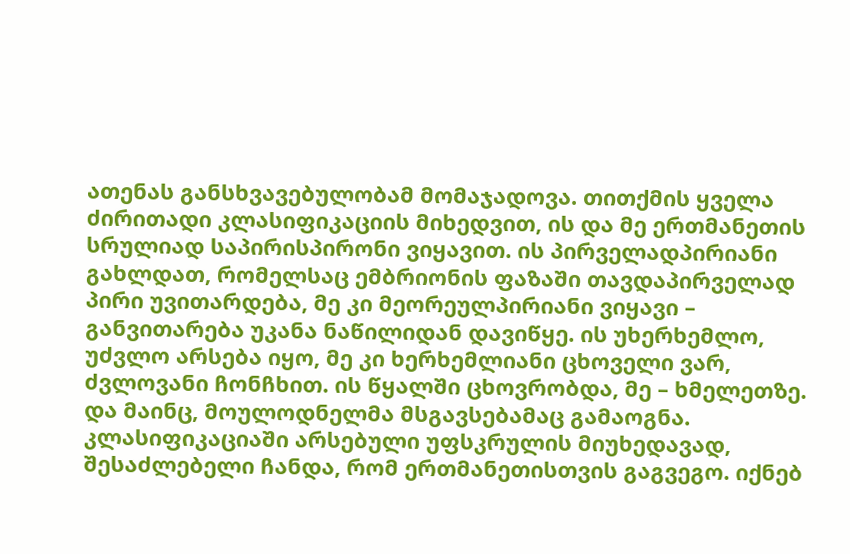ათენას განსხვავებულობამ მომაჯადოვა. თითქმის ყველა ძირითადი კლასიფიკაციის მიხედვით, ის და მე ერთმანეთის სრულიად საპირისპირონი ვიყავით. ის პირველადპირიანი გახლდათ, რომელსაც ემბრიონის ფაზაში თავდაპირველად პირი უვითარდება, მე კი მეორეულპირიანი ვიყავი – განვითარება უკანა ნაწილიდან დავიწყე. ის უხერხემლო, უძვლო არსება იყო, მე კი ხერხემლიანი ცხოველი ვარ, ძვლოვანი ჩონჩხით. ის წყალში ცხოვრობდა, მე – ხმელეთზე.
და მაინც, მოულოდნელმა მსგავსებამაც გამაოგნა. კლასიფიკაციაში არსებული უფსკრულის მიუხედავად, შესაძლებელი ჩანდა, რომ ერთმანეთისთვის გაგვეგო. იქნებ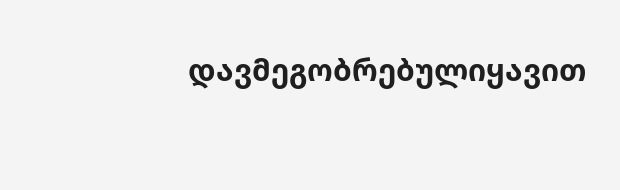დავმეგობრებულიყავით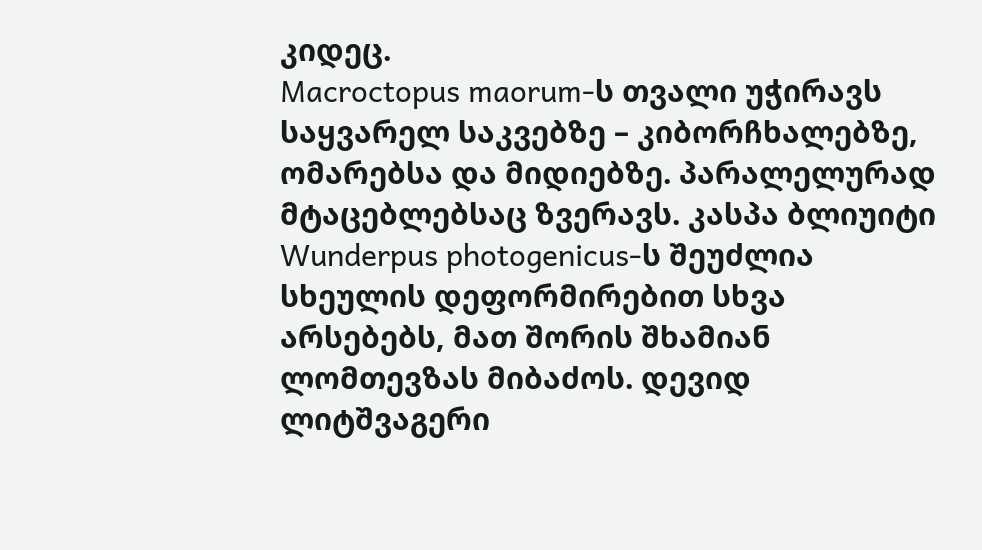კიდეც.
Macroctopus maorum-ს თვალი უჭირავს საყვარელ საკვებზე – კიბორჩხალებზე, ომარებსა და მიდიებზე. პარალელურად მტაცებლებსაც ზვერავს. კასპა ბლიუიტი
Wunderpus photogenicus-ს შეუძლია სხეულის დეფორმირებით სხვა არსებებს, მათ შორის შხამიან ლომთევზას მიბაძოს. დევიდ ლიტშვაგერი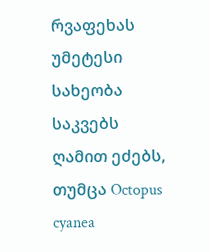რვაფეხას უმეტესი სახეობა საკვებს ღამით ეძებს, თუმცა Octopus cyanea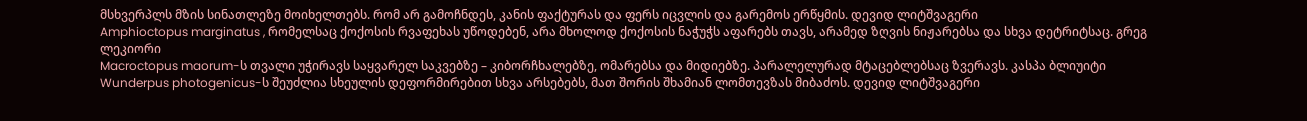მსხვერპლს მზის სინათლეზე მოიხელთებს. რომ არ გამოჩნდეს, კანის ფაქტურას და ფერს იცვლის და გარემოს ერწყმის. დევიდ ლიტშვაგერი
Amphioctopus marginatus , რომელსაც ქოქოსის რვაფეხას უწოდებენ, არა მხოლოდ ქოქოსის ნაჭუჭს აფარებს თავს, არამედ ზღვის ნიჟარებსა და სხვა დეტრიტსაც. გრეგ ლეკიორი
Macroctopus maorum-ს თვალი უჭირავს საყვარელ საკვებზე – კიბორჩხალებზე, ომარებსა და მიდიებზე. პარალელურად მტაცებლებსაც ზვერავს. კასპა ბლიუიტი
Wunderpus photogenicus-ს შეუძლია სხეულის დეფორმირებით სხვა არსებებს, მათ შორის შხამიან ლომთევზას მიბაძოს. დევიდ ლიტშვაგერი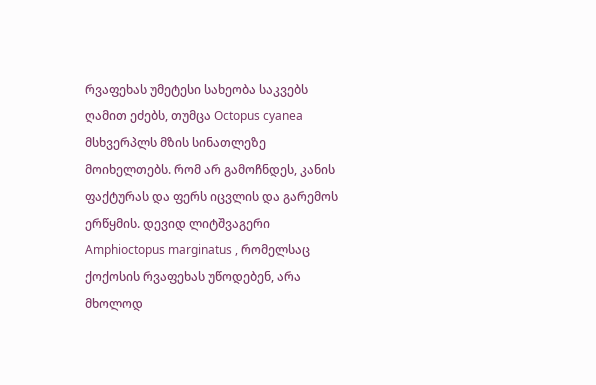რვაფეხას უმეტესი სახეობა საკვებს ღამით ეძებს, თუმცა Octopus cyanea მსხვერპლს მზის სინათლეზე მოიხელთებს. რომ არ გამოჩნდეს, კანის ფაქტურას და ფერს იცვლის და გარემოს ერწყმის. დევიდ ლიტშვაგერი
Amphioctopus marginatus , რომელსაც ქოქოსის რვაფეხას უწოდებენ, არა მხოლოდ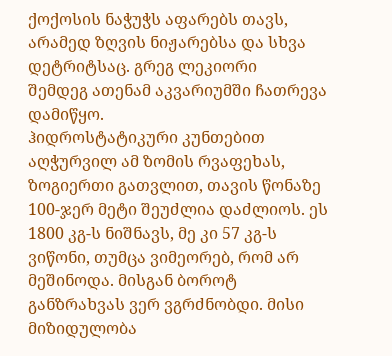ქოქოსის ნაჭუჭს აფარებს თავს, არამედ ზღვის ნიჟარებსა და სხვა დეტრიტსაც. გრეგ ლეკიორი
შემდეგ ათენამ აკვარიუმში ჩათრევა დამიწყო.
ჰიდროსტატიკური კუნთებით აღჭურვილ ამ ზომის რვაფეხას, ზოგიერთი გათვლით, თავის წონაზე 100-ჯერ მეტი შეუძლია დაძლიოს. ეს 1800 კგ-ს ნიშნავს, მე კი 57 კგ-ს ვიწონი, თუმცა ვიმეორებ, რომ არ მეშინოდა. მისგან ბოროტ განზრახვას ვერ ვგრძნობდი. მისი მიზიდულობა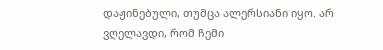დაჟინებული, თუმცა ალერსიანი იყო. არ ვღელავდი, რომ ჩემი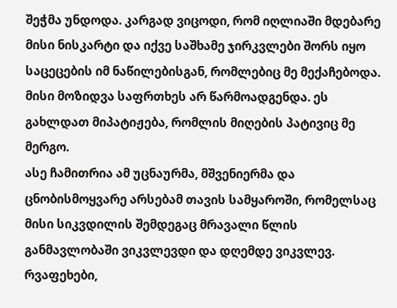შეჭმა უნდოდა. კარგად ვიცოდი, რომ იღლიაში მდებარე მისი ნისკარტი და იქვე საშხამე ჯირკვლები შორს იყო საცეცების იმ ნაწილებისგან, რომლებიც მე მექაჩებოდა. მისი მოზიდვა საფრთხეს არ წარმოადგენდა. ეს გახლდათ მიპატიჟება, რომლის მიღების პატივიც მე მერგო.
ასე ჩამითრია ამ უცნაურმა, მშვენიერმა და ცნობისმოყვარე არსებამ თავის სამყაროში, რომელსაც მისი სიკვდილის შემდეგაც მრავალი წლის განმავლობაში ვიკვლევდი და დღემდე ვიკვლევ. რვაფეხები,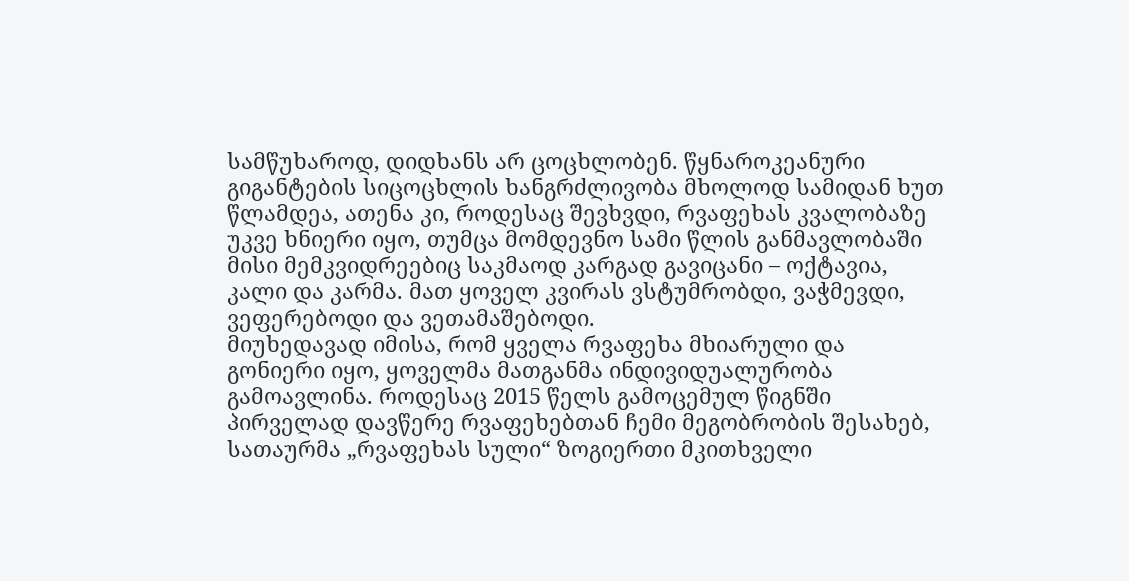სამწუხაროდ, დიდხანს არ ცოცხლობენ. წყნაროკეანური გიგანტების სიცოცხლის ხანგრძლივობა მხოლოდ სამიდან ხუთ წლამდეა, ათენა კი, როდესაც შევხვდი, რვაფეხას კვალობაზე უკვე ხნიერი იყო, თუმცა მომდევნო სამი წლის განმავლობაში მისი მემკვიდრეებიც საკმაოდ კარგად გავიცანი – ოქტავია, კალი და კარმა. მათ ყოველ კვირას ვსტუმრობდი, ვაჭმევდი, ვეფერებოდი და ვეთამაშებოდი.
მიუხედავად იმისა, რომ ყველა რვაფეხა მხიარული და გონიერი იყო, ყოველმა მათგანმა ინდივიდუალურობა გამოავლინა. როდესაც 2015 წელს გამოცემულ წიგნში პირველად დავწერე რვაფეხებთან ჩემი მეგობრობის შესახებ, სათაურმა „რვაფეხას სული“ ზოგიერთი მკითხველი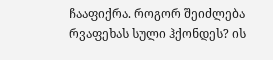ჩააფიქრა. როგორ შეიძლება რვაფეხას სული ჰქონდეს? ის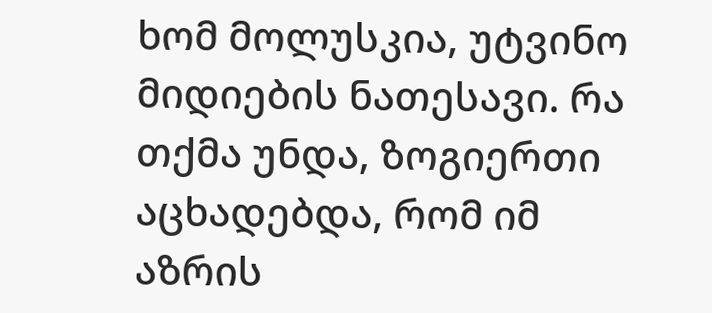ხომ მოლუსკია, უტვინო მიდიების ნათესავი. რა თქმა უნდა, ზოგიერთი აცხადებდა, რომ იმ აზრის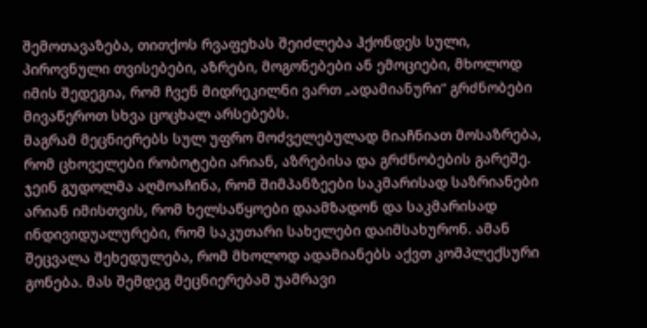შემოთავაზება, თითქოს რვაფეხას შეიძლება ჰქონდეს სული, პიროვნული თვისებები, აზრები, მოგონებები ან ემოციები, მხოლოდ იმის შედეგია, რომ ჩვენ მიდრეკილნი ვართ „ადამიანური“ გრძნობები მივაწეროთ სხვა ცოცხალ არსებებს.
მაგრამ მეცნიერებს სულ უფრო მოძველებულად მიაჩნიათ მოსაზრება, რომ ცხოველები რობოტები არიან, აზრებისა და გრძნობების გარეშე. ჯეინ გუდოლმა აღმოაჩინა, რომ შიმპანზეები საკმარისად საზრიანები არიან იმისთვის, რომ ხელსაწყოები დაამზადონ და საკმარისად ინდივიდუალურები, რომ საკუთარი სახელები დაიმსახურონ. ამან შეცვალა შეხედულება, რომ მხოლოდ ადამიანებს აქვთ კომპლექსური გონება. მას შემდეგ მეცნიერებამ უამრავი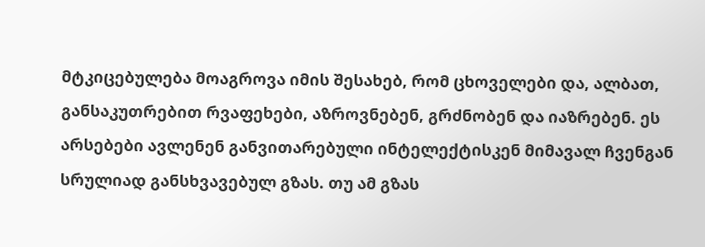მტკიცებულება მოაგროვა იმის შესახებ, რომ ცხოველები და, ალბათ, განსაკუთრებით რვაფეხები, აზროვნებენ, გრძნობენ და იაზრებენ. ეს არსებები ავლენენ განვითარებული ინტელექტისკენ მიმავალ ჩვენგან სრულიად განსხვავებულ გზას. თუ ამ გზას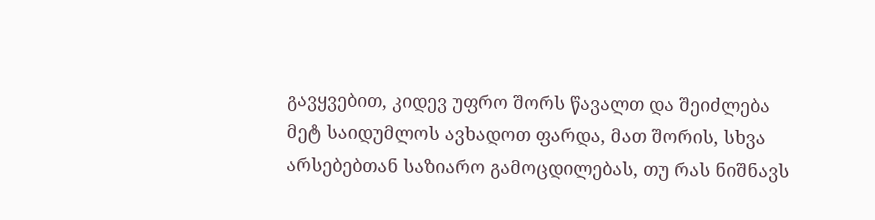გავყვებით, კიდევ უფრო შორს წავალთ და შეიძლება მეტ საიდუმლოს ავხადოთ ფარდა, მათ შორის, სხვა არსებებთან საზიარო გამოცდილებას, თუ რას ნიშნავს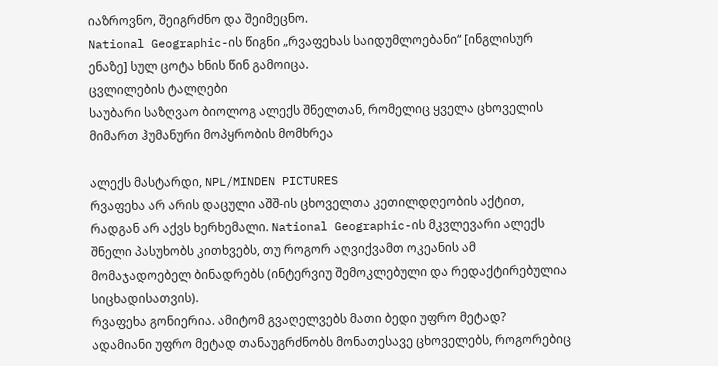იაზროვნო, შეიგრძნო და შეიმეცნო.
National Geographic-ის წიგნი „რვაფეხას საიდუმლოებანი“ [ინგლისურ ენაზე] სულ ცოტა ხნის წინ გამოიცა.
ცვლილების ტალღები
საუბარი საზღვაო ბიოლოგ ალექს შნელთან, რომელიც ყველა ცხოველის მიმართ ჰუმანური მოპყრობის მომხრეა

ალექს მასტარდი, NPL/MINDEN PICTURES
რვაფეხა არ არის დაცული აშშ-ის ცხოველთა კეთილდღეობის აქტით, რადგან არ აქვს ხერხემალი. National Geographic-ის მკვლევარი ალექს შნელი პასუხობს კითხვებს, თუ როგორ აღვიქვამთ ოკეანის ამ მომაჯადოებელ ბინადრებს (ინტერვიუ შემოკლებული და რედაქტირებულია სიცხადისათვის).
რვაფეხა გონიერია. ამიტომ გვაღელვებს მათი ბედი უფრო მეტად?
ადამიანი უფრო მეტად თანაუგრძნობს მონათესავე ცხოველებს, როგორებიც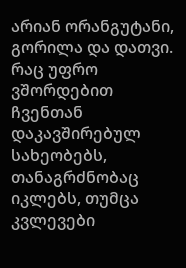არიან ორანგუტანი, გორილა და დათვი. რაც უფრო ვშორდებით ჩვენთან დაკავშირებულ სახეობებს, თანაგრძნობაც იკლებს, თუმცა კვლევები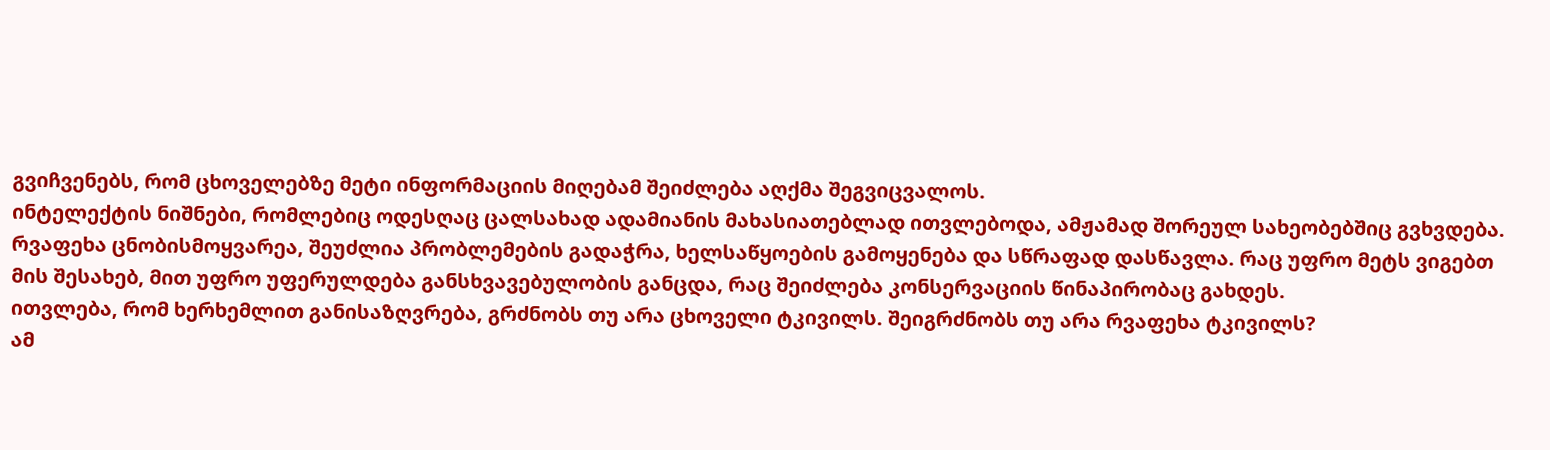გვიჩვენებს, რომ ცხოველებზე მეტი ინფორმაციის მიღებამ შეიძლება აღქმა შეგვიცვალოს.
ინტელექტის ნიშნები, რომლებიც ოდესღაც ცალსახად ადამიანის მახასიათებლად ითვლებოდა, ამჟამად შორეულ სახეობებშიც გვხვდება. რვაფეხა ცნობისმოყვარეა, შეუძლია პრობლემების გადაჭრა, ხელსაწყოების გამოყენება და სწრაფად დასწავლა. რაც უფრო მეტს ვიგებთ მის შესახებ, მით უფრო უფერულდება განსხვავებულობის განცდა, რაც შეიძლება კონსერვაციის წინაპირობაც გახდეს.
ითვლება, რომ ხერხემლით განისაზღვრება, გრძნობს თუ არა ცხოველი ტკივილს. შეიგრძნობს თუ არა რვაფეხა ტკივილს?
ამ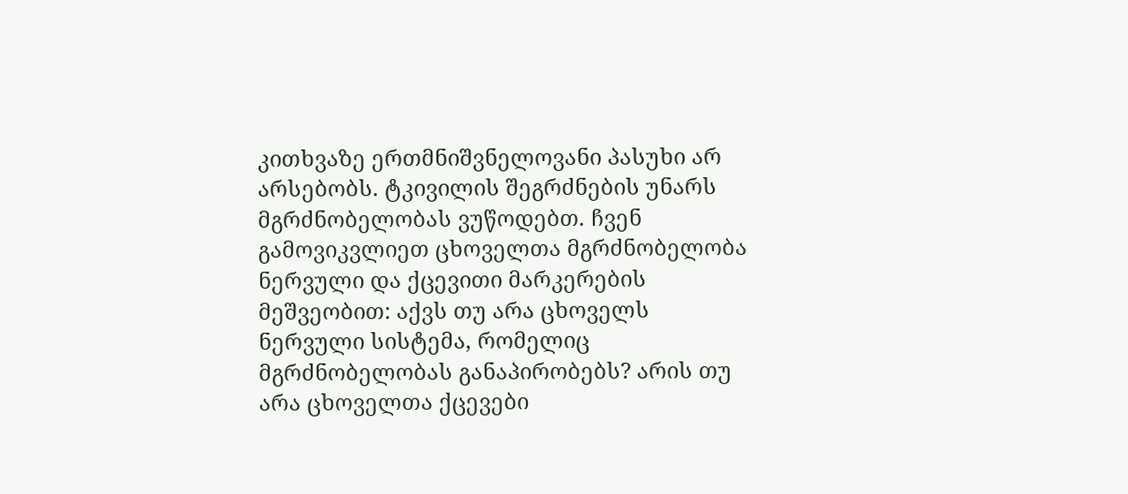კითხვაზე ერთმნიშვნელოვანი პასუხი არ არსებობს. ტკივილის შეგრძნების უნარს მგრძნობელობას ვუწოდებთ. ჩვენ გამოვიკვლიეთ ცხოველთა მგრძნობელობა ნერვული და ქცევითი მარკერების მეშვეობით: აქვს თუ არა ცხოველს ნერვული სისტემა, რომელიც მგრძნობელობას განაპირობებს? არის თუ არა ცხოველთა ქცევები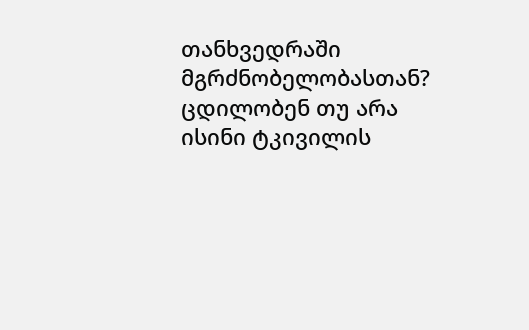თანხვედრაში მგრძნობელობასთან? ცდილობენ თუ არა ისინი ტკივილის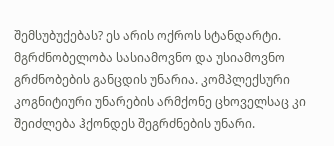შემსუბუქებას? ეს არის ოქროს სტანდარტი.
მგრძნობელობა სასიამოვნო და უსიამოვნო გრძნობების განცდის უნარია. კომპლექსური კოგნიტიური უნარების არმქონე ცხოველსაც კი შეიძლება ჰქონდეს შეგრძნების უნარი.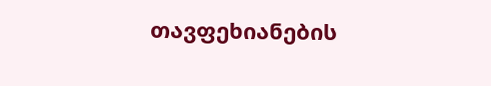თავფეხიანების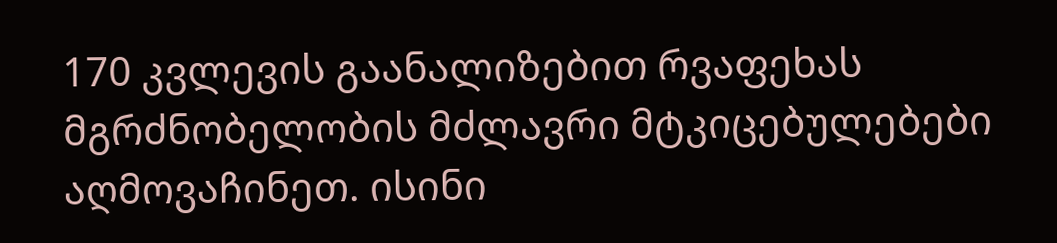170 კვლევის გაანალიზებით რვაფეხას მგრძნობელობის მძლავრი მტკიცებულებები აღმოვაჩინეთ. ისინი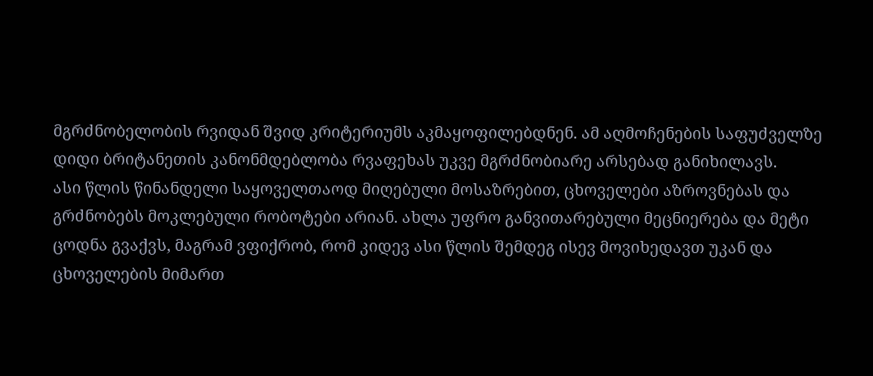მგრძნობელობის რვიდან შვიდ კრიტერიუმს აკმაყოფილებდნენ. ამ აღმოჩენების საფუძველზე დიდი ბრიტანეთის კანონმდებლობა რვაფეხას უკვე მგრძნობიარე არსებად განიხილავს.
ასი წლის წინანდელი საყოველთაოდ მიღებული მოსაზრებით, ცხოველები აზროვნებას და გრძნობებს მოკლებული რობოტები არიან. ახლა უფრო განვითარებული მეცნიერება და მეტი ცოდნა გვაქვს, მაგრამ ვფიქრობ, რომ კიდევ ასი წლის შემდეგ ისევ მოვიხედავთ უკან და ცხოველების მიმართ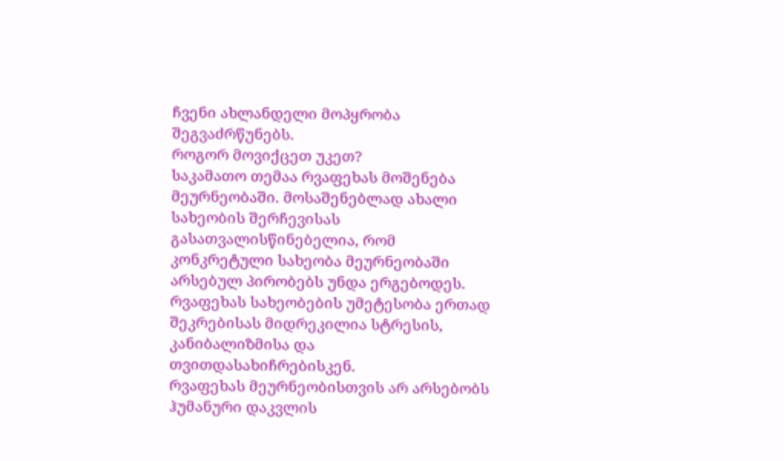ჩვენი ახლანდელი მოპყრობა შეგვაძრწუნებს.
როგორ მოვიქცეთ უკეთ?
საკამათო თემაა რვაფეხას მოშენება მეურნეობაში. მოსაშენებლად ახალი სახეობის შერჩევისას გასათვალისწინებელია, რომ კონკრეტული სახეობა მეურნეობაში არსებულ პირობებს უნდა ერგებოდეს. რვაფეხას სახეობების უმეტესობა ერთად შეკრებისას მიდრეკილია სტრესის, კანიბალიზმისა და თვითდასახიჩრებისკენ.
რვაფეხას მეურნეობისთვის არ არსებობს ჰუმანური დაკვლის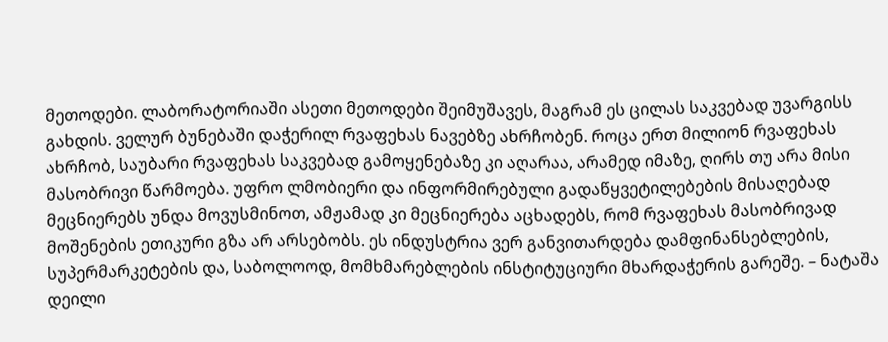მეთოდები. ლაბორატორიაში ასეთი მეთოდები შეიმუშავეს, მაგრამ ეს ცილას საკვებად უვარგისს გახდის. ველურ ბუნებაში დაჭერილ რვაფეხას ნავებზე ახრჩობენ. როცა ერთ მილიონ რვაფეხას ახრჩობ, საუბარი რვაფეხას საკვებად გამოყენებაზე კი აღარაა, არამედ იმაზე, ღირს თუ არა მისი მასობრივი წარმოება. უფრო ლმობიერი და ინფორმირებული გადაწყვეტილებების მისაღებად მეცნიერებს უნდა მოვუსმინოთ, ამჟამად კი მეცნიერება აცხადებს, რომ რვაფეხას მასობრივად მოშენების ეთიკური გზა არ არსებობს. ეს ინდუსტრია ვერ განვითარდება დამფინანსებლების, სუპერმარკეტების და, საბოლოოდ, მომხმარებლების ინსტიტუციური მხარდაჭერის გარეშე. – ნატაშა დეილი